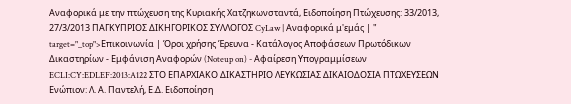Αναφορικά με την πτώχευση της Κυριακής Χατζηκωνσταντά, Ειδοποίηση Πτώχευσης: 33/2013, 27/3/2013 ΠΑΓΚΥΠΡΙΟΣ ΔΙΚΗΓΟΡΙΚΟΣ ΣΥΛΛΟΓΟΣ CyLaw | Αναφορικά μ'εμάς | " target="_top">Επικοινωνία | Όροι χρήσης Έρευνα - Κατάλογος Αποφάσεων Πρωτόδικων Δικαστηρίων - Εμφάνιση Αναφορών (Noteup on) - Αφαίρεση Υπογραμμίσεων ECLI:CY:EDLEF:2013:A122 ΣΤΟ ΕΠΑΡΧΙΑΚΟ ΔΙΚΑΣΤΗΡΙΟ ΛΕΥΚΩΣΙΑΣ ΔΙΚΑΙΟΔΟΣΙΑ ΠΤΩΧΕΥΣΕΩΝ Ενώπιον: Λ. Α. Παντελή, Ε.Δ. Ειδοποίηση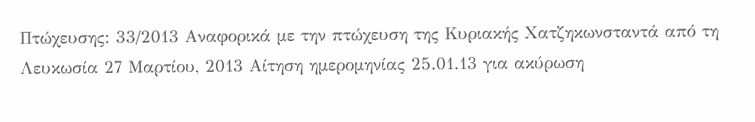Πτώχευσης: 33/2013 Αναφορικά με την πτώχευση της Κυριακής Χατζηκωνσταντά από τη Λευκωσία 27 Μαρτίου, 2013 Αίτηση ημερομηνίας 25.01.13 για ακύρωση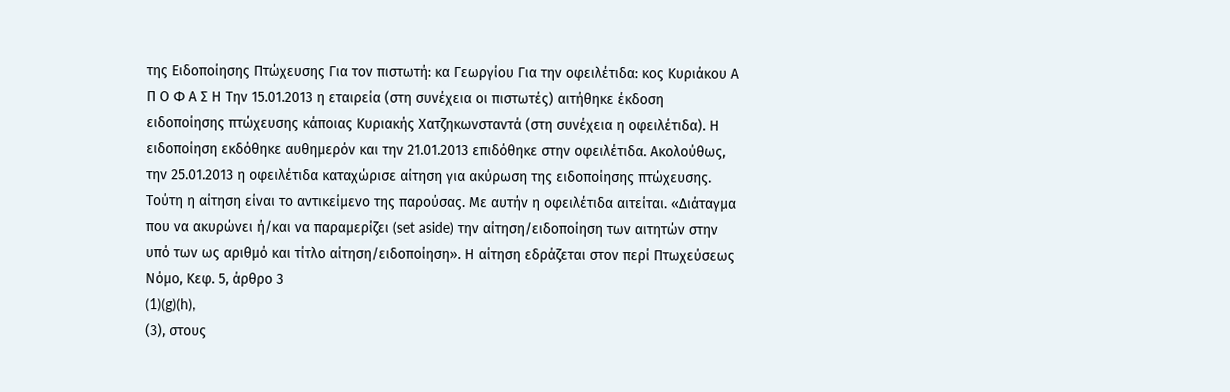της Ειδοποίησης Πτώχευσης Για τον πιστωτή: κα Γεωργίου Για την οφειλέτιδα: κος Κυριάκου Α Π Ο Φ Α Σ Η Την 15.01.2013 η εταιρεία (στη συνέχεια οι πιστωτές) αιτήθηκε έκδοση ειδοποίησης πτώχευσης κάποιας Κυριακής Χατζηκωνσταντά (στη συνέχεια η οφειλέτιδα). Η ειδοποίηση εκδόθηκε αυθημερόν και την 21.01.2013 επιδόθηκε στην οφειλέτιδα. Ακολούθως, την 25.01.2013 η οφειλέτιδα καταχώρισε αίτηση για ακύρωση της ειδοποίησης πτώχευσης. Τούτη η αίτηση είναι το αντικείμενο της παρούσας. Με αυτήν η οφειλέτιδα αιτείται. «Διάταγμα που να ακυρώνει ή/και να παραμερίζει (set aside) την αίτηση/ειδοποίηση των αιτητών στην υπό των ως αριθμό και τίτλο αίτηση/ειδοποίηση». Η αίτηση εδράζεται στον περί Πτωχεύσεως Νόμο, Κεφ. 5, άρθρο 3
(1)(g)(h),
(3), στους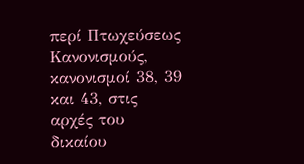περί Πτωχεύσεως Κανονισμούς, κανονισμοί 38, 39 και 43, στις αρχές του δικαίου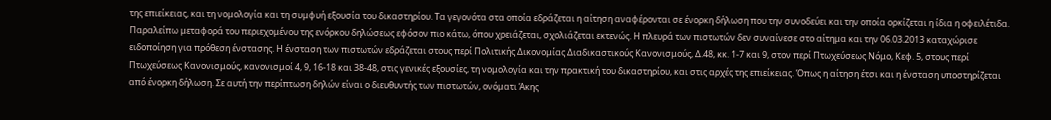της επιείκειας, και τη νομολογία και τη συμφυή εξουσία του δικαστηρίου. Τα γεγονότα στα οποία εδράζεται η αίτηση αναφέρονται σε ένορκη δήλωση που την συνοδεύει και την οποία ορκίζεται η ίδια η οφειλέτιδα. Παραλείπω μεταφορά του περιεχομένου της ενόρκου δηλώσεως εφόσον πιο κάτω, όπου χρειάζεται, σχολιάζεται εκτενώς. Η πλευρά των πιστωτών δεν συναίνεσε στο αίτημα και την 06.03.2013 καταχώρισε ειδοποίηση για πρόθεση ένστασης. Η ένσταση των πιστωτών εδράζεται στους περί Πολιτικής Δικονομίας Διαδικαστικούς Κανονισμούς, Δ.48, κκ. 1-7 και 9, στον περί Πτωχεύσεως Νόμο, Κεφ. 5, στους περί Πτωχεύσεως Κανονισμούς, κανονισμοί 4, 9, 16-18 και 38-48, στις γενικές εξουσίες, τη νομολογία και την πρακτική του δικαστηρίου, και στις αρχές της επιείκειας. Όπως η αίτηση έτσι και η ένσταση υποστηρίζεται από ένορκη δήλωση. Σε αυτή την περίπτωση δηλών είναι ο διευθυντής των πιστωτών, ονόματι Άκης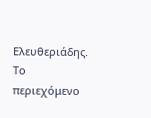Ελευθεριάδης. Το περιεχόμενο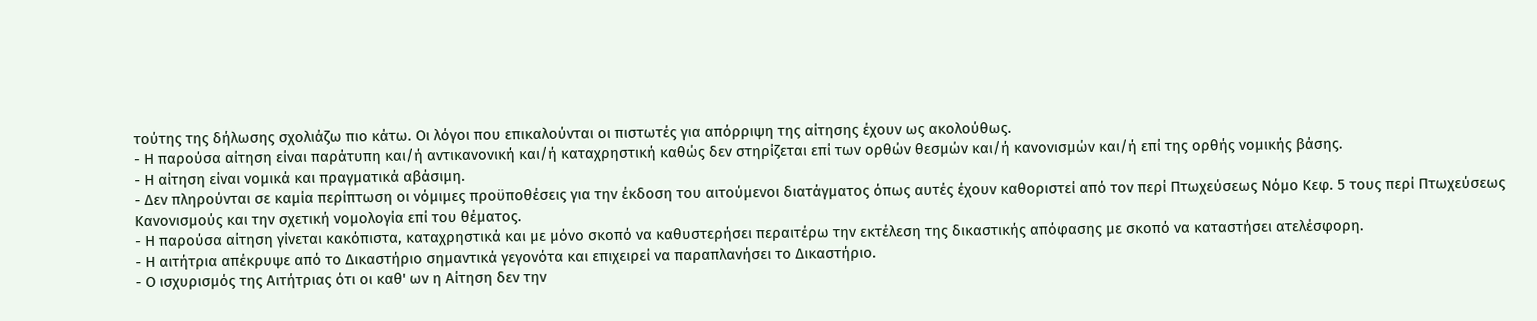τούτης της δήλωσης σχολιάζω πιο κάτω. Οι λόγοι που επικαλούνται οι πιστωτές για απόρριψη της αίτησης έχουν ως ακολούθως.
- Η παρούσα αίτηση είναι παράτυπη και/ή αντικανονική και/ή καταχρηστική καθώς δεν στηρίζεται επί των ορθών θεσμών και/ή κανονισμών και/ή επί της ορθής νομικής βάσης.
- Η αίτηση είναι νομικά και πραγματικά αβάσιμη.
- Δεν πληρούνται σε καμία περίπτωση οι νόμιμες προϋποθέσεις για την έκδοση του αιτούμενοι διατάγματος όπως αυτές έχουν καθοριστεί από τον περί Πτωχεύσεως Νόμο Κεφ. 5 τους περί Πτωχεύσεως Κανονισμούς και την σχετική νομολογία επί του θέματος.
- Η παρούσα αίτηση γίνεται κακόπιστα, καταχρηστικά και με μόνο σκοπό να καθυστερήσει περαιτέρω την εκτέλεση της δικαστικής απόφασης με σκοπό να καταστήσει ατελέσφορη.
- Η αιτήτρια απέκρυψε από το Δικαστήριο σημαντικά γεγονότα και επιχειρεί να παραπλανήσει το Δικαστήριο.
- Ο ισχυρισμός της Αιτήτριας ότι οι καθ' ων η Αίτηση δεν την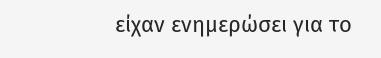είχαν ενημερώσει για το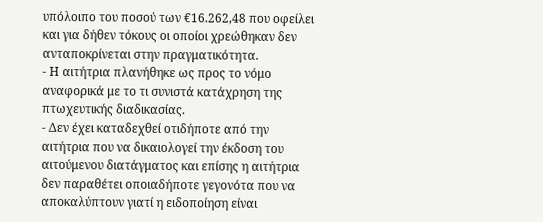υπόλοιπο του ποσού των €16.262,48 που οφείλει και για δήθεν τόκους οι οποίοι χρεώθηκαν δεν ανταποκρίνεται στην πραγματικότητα.
- Η αιτήτρια πλανήθηκε ως προς το νόμο αναφορικά με το τι συνιστά κατάχρηση της πτωχευτικής διαδικασίας.
- Δεν έχει καταδεχθεί οτιδήποτε από την αιτήτρια που να δικαιολογεί την έκδοση του αιτούμενου διατάγματος και επίσης η αιτήτρια δεν παραθέτει οποιαδήποτε γεγονότα που να αποκαλύπτουν γιατί η ειδοποίηση είναι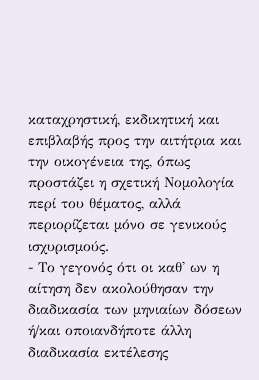καταχρηστική, εκδικητική και επιβλαβής προς την αιτήτρια και την οικογένεια της, όπως προστάζει η σχετική Νομολογία περί του θέματος, αλλά περιορίζεται μόνο σε γενικούς ισχυρισμούς.
- Το γεγονός ότι οι καθ' ων η αίτηση δεν ακολούθησαν την διαδικασία των μηνιαίων δόσεων ή/και οποιανδήποτε άλλη διαδικασία εκτέλεσης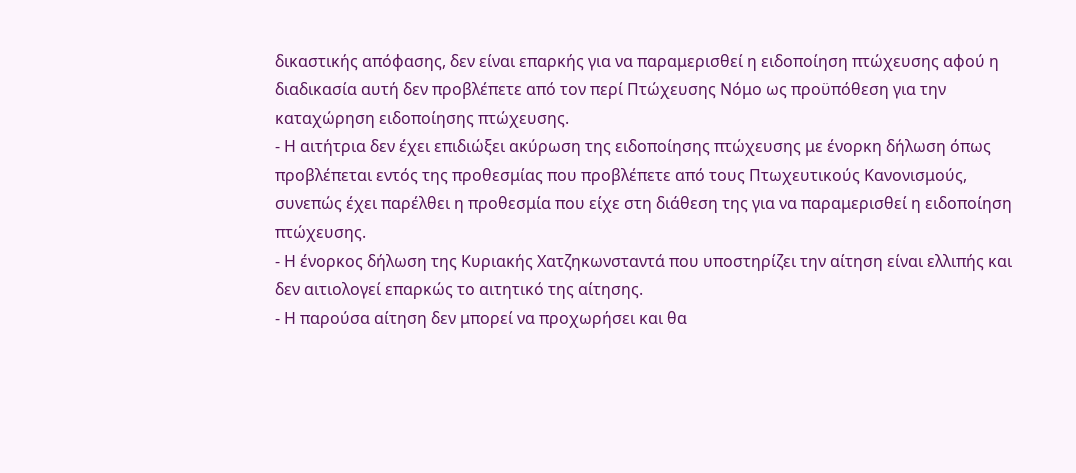δικαστικής απόφασης, δεν είναι επαρκής για να παραμερισθεί η ειδοποίηση πτώχευσης αφού η διαδικασία αυτή δεν προβλέπετε από τον περί Πτώχευσης Νόμο ως προϋπόθεση για την καταχώρηση ειδοποίησης πτώχευσης.
- Η αιτήτρια δεν έχει επιδιώξει ακύρωση της ειδοποίησης πτώχευσης με ένορκη δήλωση όπως προβλέπεται εντός της προθεσμίας που προβλέπετε από τους Πτωχευτικούς Κανονισμούς, συνεπώς έχει παρέλθει η προθεσμία που είχε στη διάθεση της για να παραμερισθεί η ειδοποίηση πτώχευσης.
- Η ένορκος δήλωση της Κυριακής Χατζηκωνσταντά που υποστηρίζει την αίτηση είναι ελλιπής και δεν αιτιολογεί επαρκώς το αιτητικό της αίτησης.
- Η παρούσα αίτηση δεν μπορεί να προχωρήσει και θα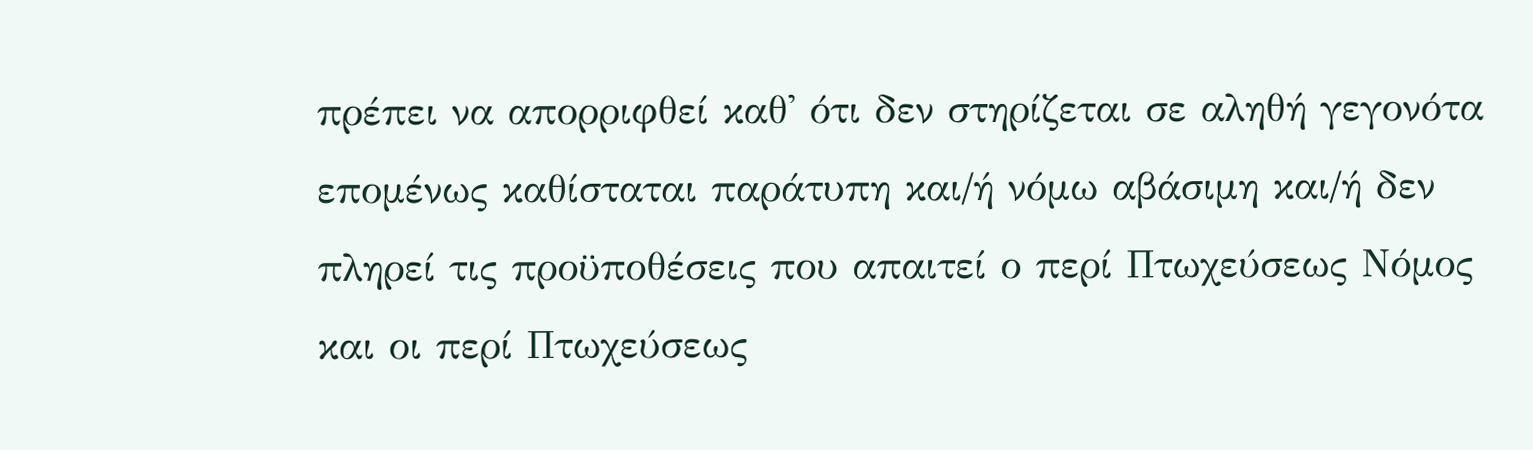πρέπει να απορριφθεί καθ' ότι δεν στηρίζεται σε αληθή γεγονότα επομένως καθίσταται παράτυπη και/ή νόμω αβάσιμη και/ή δεν πληρεί τις προϋποθέσεις που απαιτεί ο περί Πτωχεύσεως Νόμος και οι περί Πτωχεύσεως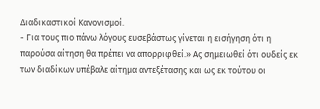Διαδικαστικοί Κανονισμοί.
- Για τους πιο πάνω λόγους ευσεβάστως γίνεται η εισήγηση ότι η παρούσα αίτηση θα πρέπει να απορριφθεί.» Ας σημειωθεί ότι ουδείς εκ των διαδίκων υπέβαλε αίτημα αντεξέτασης και ως εκ τούτου οι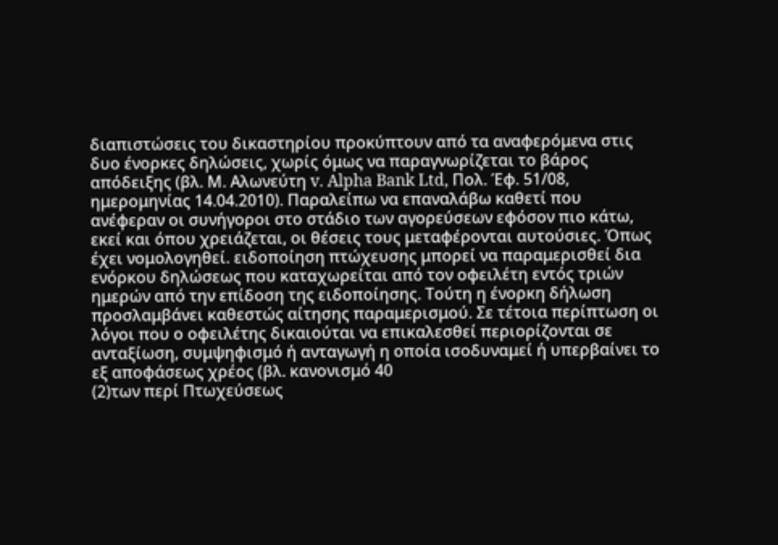διαπιστώσεις του δικαστηρίου προκύπτουν από τα αναφερόμενα στις δυο ένορκες δηλώσεις, χωρίς όμως να παραγνωρίζεται το βάρος απόδειξης (βλ. Μ. Αλωνεύτη v. Alpha Bank Ltd, Πολ. Έφ. 51/08, ημερομηνίας 14.04.2010). Παραλείπω να επαναλάβω καθετί που ανέφεραν οι συνήγοροι στο στάδιο των αγορεύσεων εφόσον πιο κάτω, εκεί και όπου χρειάζεται, οι θέσεις τους μεταφέρονται αυτούσιες. Όπως έχει νομολογηθεί. ειδοποίηση πτώχευσης μπορεί να παραμερισθεί δια ενόρκου δηλώσεως που καταχωρείται από τον οφειλέτη εντός τριών ημερών από την επίδοση της ειδοποίησης. Τούτη η ένορκη δήλωση προσλαμβάνει καθεστώς αίτησης παραμερισμού. Σε τέτοια περίπτωση οι λόγοι που ο οφειλέτης δικαιούται να επικαλεσθεί περιορίζονται σε ανταξίωση, συμψηφισμό ή ανταγωγή η οποία ισοδυναμεί ή υπερβαίνει το εξ αποφάσεως χρέος (βλ. κανονισμό 40
(2)των περί Πτωχεύσεως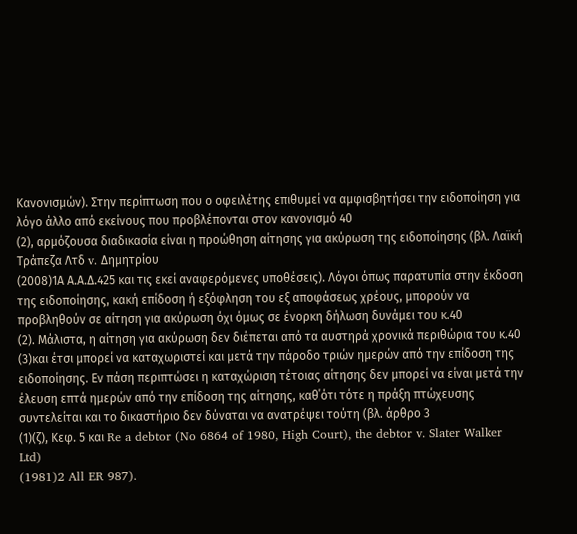Κανονισμών). Στην περίπτωση που ο οφειλέτης επιθυμεί να αμφισβητήσει την ειδοποίηση για λόγο άλλο από εκείνους που προβλέπονται στον κανονισμό 40
(2), αρμόζουσα διαδικασία είναι η προώθηση αίτησης για ακύρωση της ειδοποίησης (βλ. Λαϊκή Τράπεζα Λτδ v. Δημητρίου
(2008)1Α Α.Α.Δ.425 και τις εκεί αναφερόμενες υποθέσεις). Λόγοι όπως παρατυπία στην έκδοση της ειδοποίησης, κακή επίδοση ή εξόφληση του εξ αποφάσεως χρέους, μπορούν να προβληθούν σε αίτηση για ακύρωση όχι όμως σε ένορκη δήλωση δυνάμει του κ.40
(2). Μάλιστα, η αίτηση για ακύρωση δεν διέπεται από τα αυστηρά χρονικά περιθώρια του κ.40
(3)και έτσι μπορεί να καταχωριστεί και μετά την πάροδο τριών ημερών από την επίδοση της ειδοποίησης. Εν πάση περιπτώσει η καταχώριση τέτοιας αίτησης δεν μπορεί να είναι μετά την έλευση επτά ημερών από την επίδοση της αίτησης, καθ΄ότι τότε η πράξη πτώχευσης συντελείται και το δικαστήριο δεν δύναται να ανατρέψει τούτη (βλ. άρθρο 3
(1)(ζ), Κεφ. 5 και Re a debtor (No 6864 of 1980, High Court), the debtor v. Slater Walker Ltd)
(1981)2 All ER 987).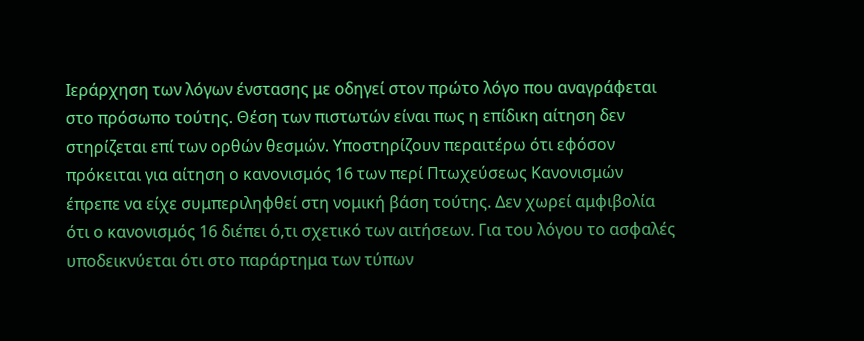Ιεράρχηση των λόγων ένστασης με οδηγεί στον πρώτο λόγο που αναγράφεται στο πρόσωπο τούτης. Θέση των πιστωτών είναι πως η επίδικη αίτηση δεν στηρίζεται επί των ορθών θεσμών. Υποστηρίζουν περαιτέρω ότι εφόσον πρόκειται για αίτηση ο κανονισμός 16 των περί Πτωχεύσεως Κανονισμών έπρεπε να είχε συμπεριληφθεί στη νομική βάση τούτης. Δεν χωρεί αμφιβολία ότι ο κανονισμός 16 διέπει ό,τι σχετικό των αιτήσεων. Για του λόγου το ασφαλές υποδεικνύεται ότι στο παράρτημα των τύπων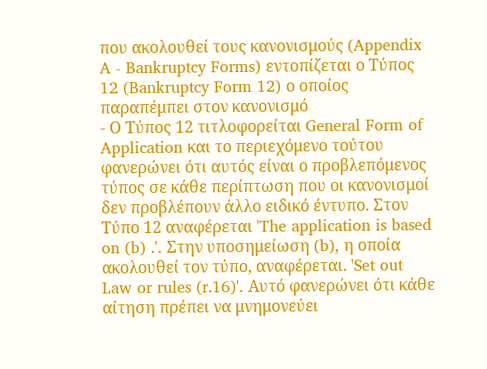που ακολουθεί τους κανονισμούς (Appendix A - Bankruptcy Forms) εντοπίζεται ο Τύπος 12 (Bankruptcy Form 12) ο οποίος παραπέμπει στον κανονισμό
- Ο Τύπος 12 τιτλοφορείται General Form of Application και το περιεχόμενο τούτου φανερώνει ότι αυτός είναι ο προβλεπόμενος τύπος σε κάθε περίπτωση που οι κανονισμοί δεν προβλέπουν άλλο ειδικό έντυπο. Στον Τύπο 12 αναφέρεται 'The application is based on (b) .'. Στην υποσημείωση (b), η οποία ακολουθεί τον τύπο, αναφέρεται. 'Set out Law or rules (r.16)'. Αυτό φανερώνει ότι κάθε αίτηση πρέπει να μνημονεύει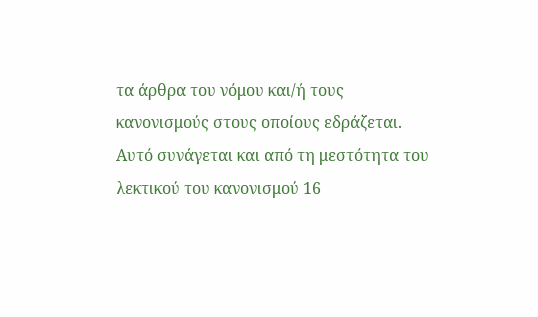τα άρθρα του νόμου και/ή τους κανονισμούς στους οποίους εδράζεται. Αυτό συνάγεται και από τη μεστότητα του λεκτικού του κανονισμού 16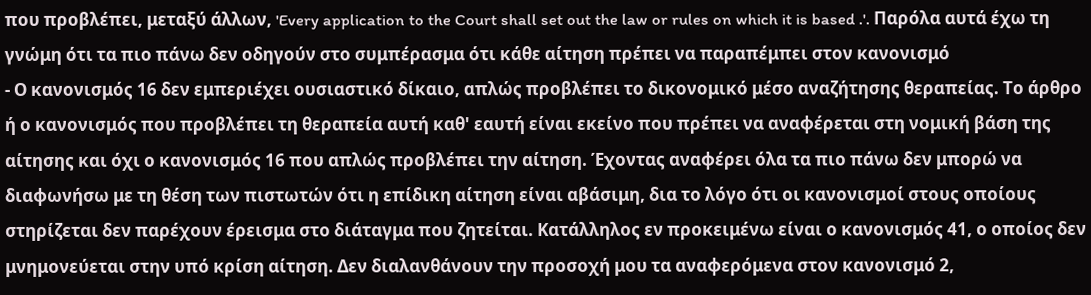που προβλέπει, μεταξύ άλλων, 'Every application to the Court shall set out the law or rules on which it is based .'. Παρόλα αυτά έχω τη γνώμη ότι τα πιο πάνω δεν οδηγούν στο συμπέρασμα ότι κάθε αίτηση πρέπει να παραπέμπει στον κανονισμό
- Ο κανονισμός 16 δεν εμπεριέχει ουσιαστικό δίκαιο, απλώς προβλέπει το δικονομικό μέσο αναζήτησης θεραπείας. Το άρθρο ή ο κανονισμός που προβλέπει τη θεραπεία αυτή καθ' εαυτή είναι εκείνο που πρέπει να αναφέρεται στη νομική βάση της αίτησης και όχι ο κανονισμός 16 που απλώς προβλέπει την αίτηση. Έχοντας αναφέρει όλα τα πιο πάνω δεν μπορώ να διαφωνήσω με τη θέση των πιστωτών ότι η επίδικη αίτηση είναι αβάσιμη, δια το λόγο ότι οι κανονισμοί στους οποίους στηρίζεται δεν παρέχουν έρεισμα στο διάταγμα που ζητείται. Κατάλληλος εν προκειμένω είναι ο κανονισμός 41, ο οποίος δεν μνημονεύεται στην υπό κρίση αίτηση. Δεν διαλανθάνουν την προσοχή μου τα αναφερόμενα στον κανονισμό 2,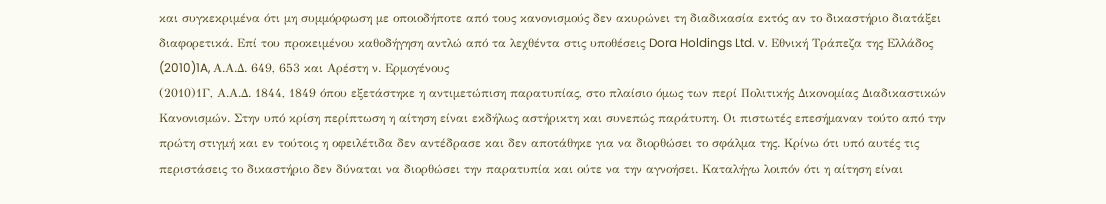και συγκεκριμένα ότι μη συμμόρφωση με οποιοδήποτε από τους κανονισμούς δεν ακυρώνει τη διαδικασία εκτός αν το δικαστήριο διατάξει διαφορετικά. Επί του προκειμένου καθοδήγηση αντλώ από τα λεχθέντα στις υποθέσεις Dora Holdings Ltd. v. Εθνική Τράπεζα της Ελλάδος
(2010)1A, Α.Α.Δ. 649, 653 και Αρέστη ν. Ερμογένους
(2010)1Γ, Α.Α.Δ. 1844, 1849 όπου εξετάστηκε η αντιμετώπιση παρατυπίας, στο πλαίσιο όμως των περί Πολιτικής Δικονομίας Διαδικαστικών Κανονισμών. Στην υπό κρίση περίπτωση η αίτηση είναι εκδήλως αστήρικτη και συνεπώς παράτυπη. Οι πιστωτές επεσήμαναν τούτο από την πρώτη στιγμή και εν τούτοις η οφειλέτιδα δεν αντέδρασε και δεν αποτάθηκε για να διορθώσει το σφάλμα της. Κρίνω ότι υπό αυτές τις περιστάσεις το δικαστήριο δεν δύναται να διορθώσει την παρατυπία και ούτε να την αγνοήσει. Καταλήγω λοιπόν ότι η αίτηση είναι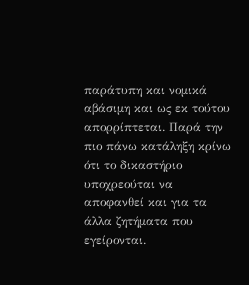παράτυπη και νομικά αβάσιμη και ως εκ τούτου απορρίπτεται. Παρά την πιο πάνω κατάληξη κρίνω ότι το δικαστήριο υποχρεούται να αποφανθεί και για τα άλλα ζητήματα που εγείρονται.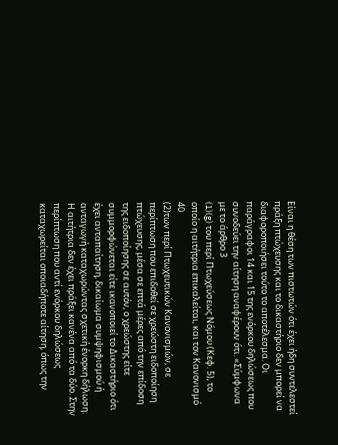Είναι η θέση των πιστωτών ότι έχει ήδη συντελεστεί πράξη πτώχευσης και το δικαστήριο δεν μπορεί να διαφοροποιήσει τούτο το αποτέλεσμα. Οι παράγραφοι 14 και 15 της ενόρκου δηλώσεως που συνοδεύει την αίτηση αναφέρουν ότι. «Σύμφωνα με το άρθρο 3
(1)(g) του περί Πτωχεύσεως Νόμου (Κεφ. 5), το οποίο η αιτήτρια επικαλείται, και τον Κανονισμό 40
(2)των περί Πτωχευτικών Κανονισμών, σε περίπτωση που επιδοθεί σε χρεώστη ειδοποίηση πτώχευσης, μέσα σε επτά μέρες από την επίδοση της ειδοποίησης σε αυτόν, ο χρεώστης είτε συμμορφώνεται είτε ικανοποιεί το Δικαστήριο ότι έχει ανταπαίτηση, δικαίωμα συμψηφισμού ή ανταγωγή καταχωρώντας σχετική ένορκη δήλωση. Η αιτήτρια δεν έχει πράξει κανένα από τα δύο. Στην περίπτωση που αντί ενόρκου δηλώσεως καταχωρείται οποιαδήποτε αίτηση, όπως την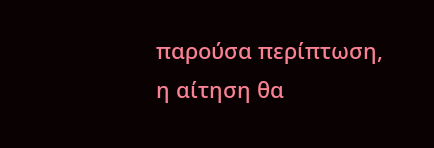παρούσα περίπτωση, η αίτηση θα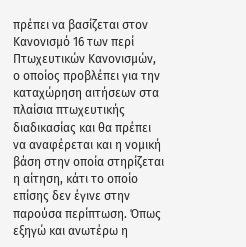πρέπει να βασίζεται στον Κανονισμό 16 των περί Πτωχευτικών Κανονισμών, ο οποίος προβλέπει για την καταχώρηση αιτήσεων στα πλαίσια πτωχευτικής διαδικασίας και θα πρέπει να αναφέρεται και η νομική βάση στην οποία στηρίζεται η αίτηση, κάτι το οποίο επίσης δεν έγινε στην παρούσα περίπτωση. Όπως εξηγώ και ανωτέρω η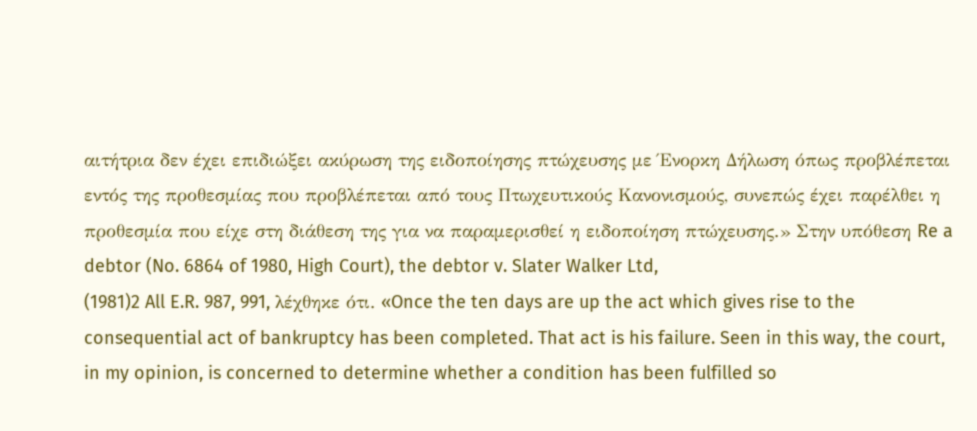αιτήτρια δεν έχει επιδιώξει ακύρωση της ειδοποίησης πτώχευσης με Ένορκη Δήλωση όπως προβλέπεται εντός της προθεσμίας που προβλέπεται από τους Πτωχευτικούς Κανονισμούς, συνεπώς έχει παρέλθει η προθεσμία που είχε στη διάθεση της για να παραμερισθεί η ειδοποίηση πτώχευσης.» Στην υπόθεση Re a debtor (No. 6864 of 1980, High Court), the debtor v. Slater Walker Ltd,
(1981)2 All E.R. 987, 991, λέχθηκε ότι. «Once the ten days are up the act which gives rise to the consequential act of bankruptcy has been completed. That act is his failure. Seen in this way, the court, in my opinion, is concerned to determine whether a condition has been fulfilled so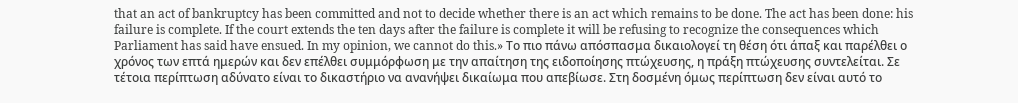that an act of bankruptcy has been committed and not to decide whether there is an act which remains to be done. The act has been done: his failure is complete. If the court extends the ten days after the failure is complete it will be refusing to recognize the consequences which Parliament has said have ensued. In my opinion, we cannot do this.» Το πιο πάνω απόσπασμα δικαιολογεί τη θέση ότι άπαξ και παρέλθει ο χρόνος των επτά ημερών και δεν επέλθει συμμόρφωση με την απαίτηση της ειδοποίησης πτώχευσης, η πράξη πτώχευσης συντελείται. Σε τέτοια περίπτωση αδύνατο είναι το δικαστήριο να ανανήψει δικαίωμα που απεβίωσε. Στη δοσμένη όμως περίπτωση δεν είναι αυτό το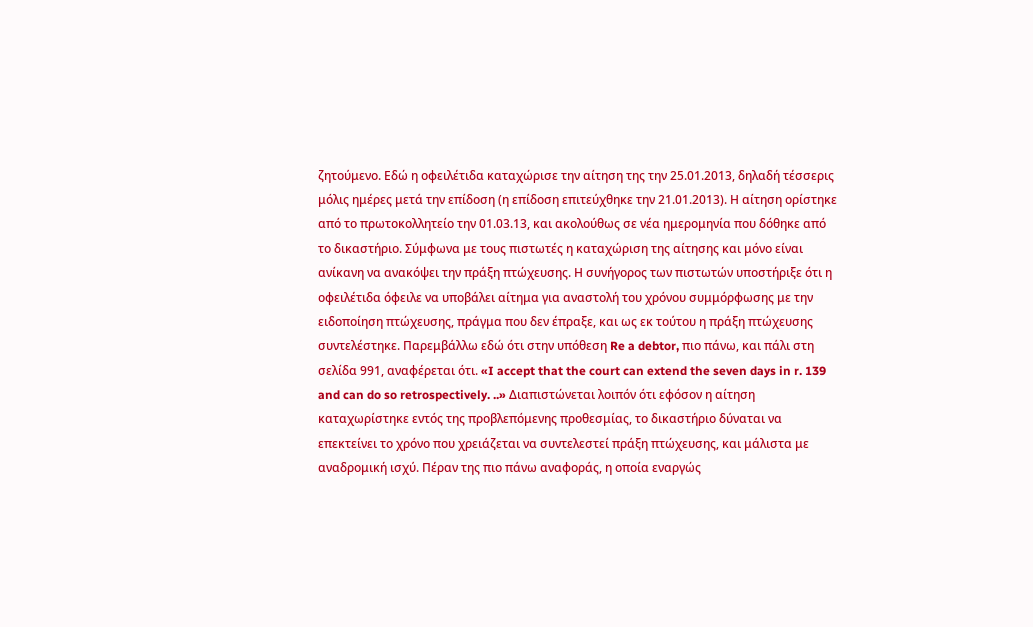ζητούμενο. Εδώ η οφειλέτιδα καταχώρισε την αίτηση της την 25.01.2013, δηλαδή τέσσερις μόλις ημέρες μετά την επίδοση (η επίδοση επιτεύχθηκε την 21.01.2013). Η αίτηση ορίστηκε από το πρωτοκολλητείο την 01.03.13, και ακολούθως σε νέα ημερομηνία που δόθηκε από το δικαστήριο. Σύμφωνα με τους πιστωτές η καταχώριση της αίτησης και μόνο είναι ανίκανη να ανακόψει την πράξη πτώχευσης. Η συνήγορος των πιστωτών υποστήριξε ότι η οφειλέτιδα όφειλε να υποβάλει αίτημα για αναστολή του χρόνου συμμόρφωσης με την ειδοποίηση πτώχευσης, πράγμα που δεν έπραξε, και ως εκ τούτου η πράξη πτώχευσης συντελέστηκε. Παρεμβάλλω εδώ ότι στην υπόθεση Re a debtor, πιο πάνω, και πάλι στη σελίδα 991, αναφέρεται ότι. «I accept that the court can extend the seven days in r. 139 and can do so retrospectively. ..» Διαπιστώνεται λοιπόν ότι εφόσον η αίτηση καταχωρίστηκε εντός της προβλεπόμενης προθεσμίας, το δικαστήριο δύναται να επεκτείνει το χρόνο που χρειάζεται να συντελεστεί πράξη πτώχευσης, και μάλιστα με αναδρομική ισχύ. Πέραν της πιο πάνω αναφοράς, η οποία εναργώς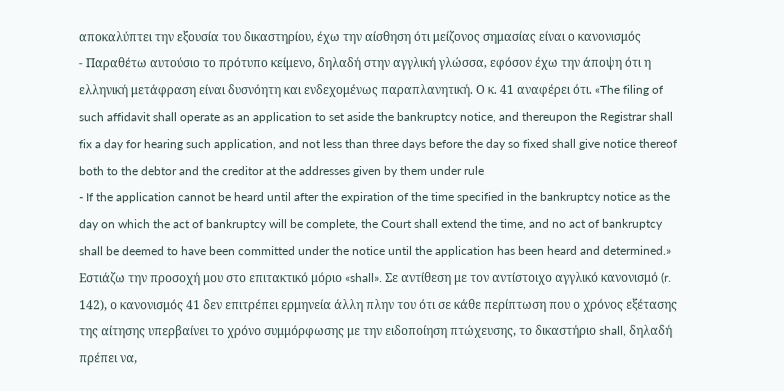αποκαλύπτει την εξουσία του δικαστηρίου, έχω την αίσθηση ότι μείζονος σημασίας είναι ο κανονισμός
- Παραθέτω αυτούσιο το πρότυπο κείμενο, δηλαδή στην αγγλική γλώσσα, εφόσον έχω την άποψη ότι η ελληνική μετάφραση είναι δυσνόητη και ενδεχομένως παραπλανητική. Ο κ. 41 αναφέρει ότι. «The filing of such affidavit shall operate as an application to set aside the bankruptcy notice, and thereupon the Registrar shall fix a day for hearing such application, and not less than three days before the day so fixed shall give notice thereof both to the debtor and the creditor at the addresses given by them under rule
- If the application cannot be heard until after the expiration of the time specified in the bankruptcy notice as the day on which the act of bankruptcy will be complete, the Court shall extend the time, and no act of bankruptcy shall be deemed to have been committed under the notice until the application has been heard and determined.» Εστιάζω την προσοχή μου στο επιτακτικό μόριο «shall». Σε αντίθεση με τον αντίστοιχο αγγλικό κανονισμό (r. 142), ο κανονισμός 41 δεν επιτρέπει ερμηνεία άλλη πλην του ότι σε κάθε περίπτωση που ο χρόνος εξέτασης της αίτησης υπερβαίνει το χρόνο συμμόρφωσης με την ειδοποίηση πτώχευσης, το δικαστήριο shall, δηλαδή πρέπει να,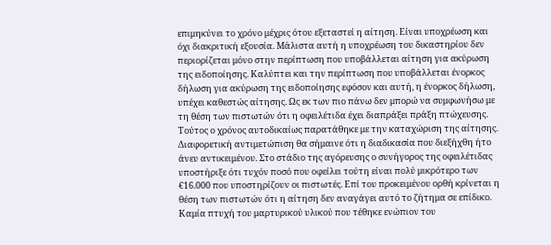επιμηκύνει το χρόνο μέχρις ότου εξεταστεί η αίτηση. Είναι υποχρέωση και όχι διακριτική εξουσία. Μάλιστα αυτή η υποχρέωση του δικαστηρίου δεν περιορίζεται μόνο στην περίπτωση που υποβάλλεται αίτηση για ακύρωση της ειδοποίησης. Καλύπτει και την περίπτωση που υποβάλλεται ένορκος δήλωση για ακύρωση της ειδοποίησης εφόσον και αυτή, η ένορκος δήλωση, υπέχει καθεστώς αίτησης. Ως εκ των πιο πάνω δεν μπορώ να συμφωνήσω με τη θέση των πιστωτών ότι η οφειλέτιδα έχει διαπράξει πράξη πτώχευσης. Τούτος ο χρόνος αυτοδικαίως παρατάθηκε με την καταχώριση της αίτησης. Διαφορετική αντιμετώπιση θα σήμαινε ότι η διαδικασία που διεξήχθη ήτο άνευ αντικειμένου. Στο στάδιο της αγόρευσης ο συνήγορος της οφειλέτιδας υποστήριξε ότι τυχόν ποσό που οφείλει τούτη είναι πολύ μικρότερο των €16.000 που υποστηρίζουν οι πιστωτές. Επί του προκειμένου ορθή κρίνεται η θέση των πιστωτών ότι η αίτηση δεν αναγάγει αυτό το ζήτημα σε επίδικο. Καμία πτυχή του μαρτυρικού υλικού που τέθηκε ενώπιον του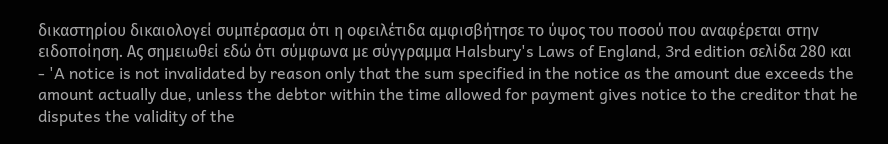δικαστηρίου δικαιολογεί συμπέρασμα ότι η οφειλέτιδα αμφισβήτησε το ύψος του ποσού που αναφέρεται στην ειδοποίηση. Ας σημειωθεί εδώ ότι σύμφωνα με σύγγραμμα Halsbury's Laws of England, 3rd edition σελίδα 280 και
- 'A notice is not invalidated by reason only that the sum specified in the notice as the amount due exceeds the amount actually due, unless the debtor within the time allowed for payment gives notice to the creditor that he disputes the validity of the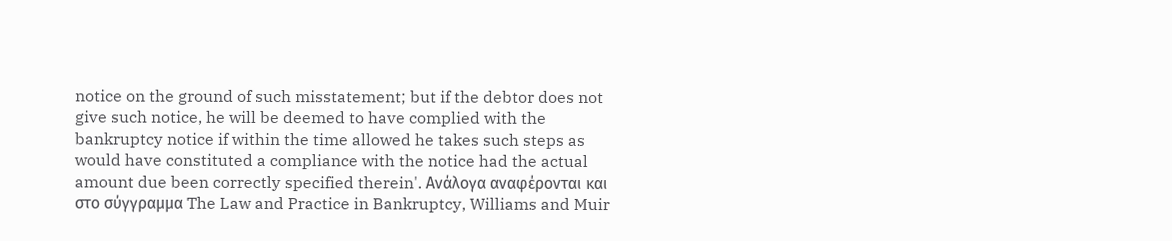notice on the ground of such misstatement; but if the debtor does not give such notice, he will be deemed to have complied with the bankruptcy notice if within the time allowed he takes such steps as would have constituted a compliance with the notice had the actual amount due been correctly specified therein'. Ανάλογα αναφέρονται και στο σύγγραμμα The Law and Practice in Bankruptcy, Williams and Muir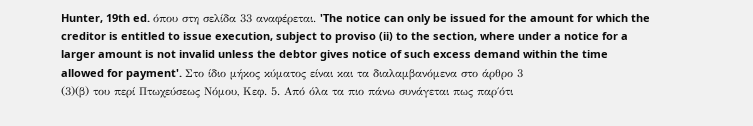Hunter, 19th ed. όπου στη σελίδα 33 αναφέρεται. 'The notice can only be issued for the amount for which the creditor is entitled to issue execution, subject to proviso (ii) to the section, where under a notice for a larger amount is not invalid unless the debtor gives notice of such excess demand within the time allowed for payment'. Στο ίδιο μήκος κύματος είναι και τα διαλαμβανόμενα στο άρθρο 3
(3)(β) του περί Πτωχεύσεως Νόμου, Κεφ. 5. Από όλα τα πιο πάνω συνάγεται πως παρ΄ότι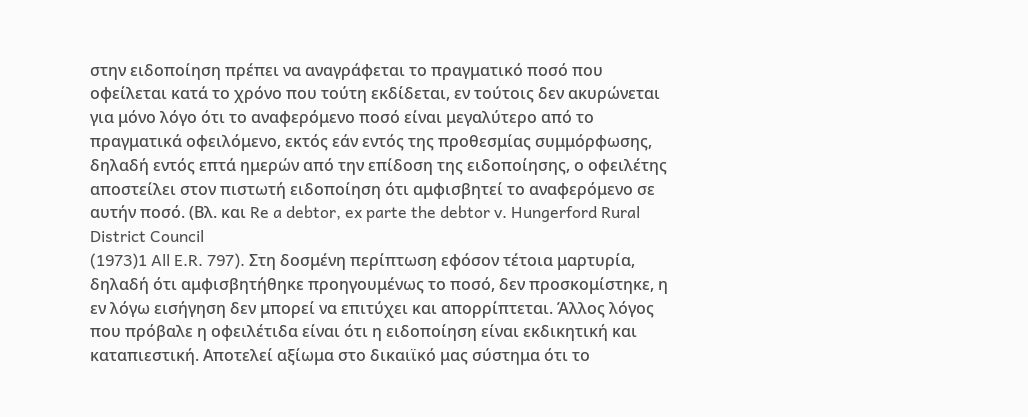στην ειδοποίηση πρέπει να αναγράφεται το πραγματικό ποσό που οφείλεται κατά το χρόνο που τούτη εκδίδεται, εν τούτοις δεν ακυρώνεται για μόνο λόγο ότι το αναφερόμενο ποσό είναι μεγαλύτερο από το πραγματικά οφειλόμενο, εκτός εάν εντός της προθεσμίας συμμόρφωσης, δηλαδή εντός επτά ημερών από την επίδοση της ειδοποίησης, ο οφειλέτης αποστείλει στον πιστωτή ειδοποίηση ότι αμφισβητεί το αναφερόμενο σε αυτήν ποσό. (Βλ. και Re a debtor, ex parte the debtor v. Hungerford Rural District Council
(1973)1 All E.R. 797). Στη δοσμένη περίπτωση εφόσον τέτοια μαρτυρία, δηλαδή ότι αμφισβητήθηκε προηγουμένως το ποσό, δεν προσκομίστηκε, η εν λόγω εισήγηση δεν μπορεί να επιτύχει και απορρίπτεται. Άλλος λόγος που πρόβαλε η οφειλέτιδα είναι ότι η ειδοποίηση είναι εκδικητική και καταπιεστική. Αποτελεί αξίωμα στο δικαιϊκό μας σύστημα ότι το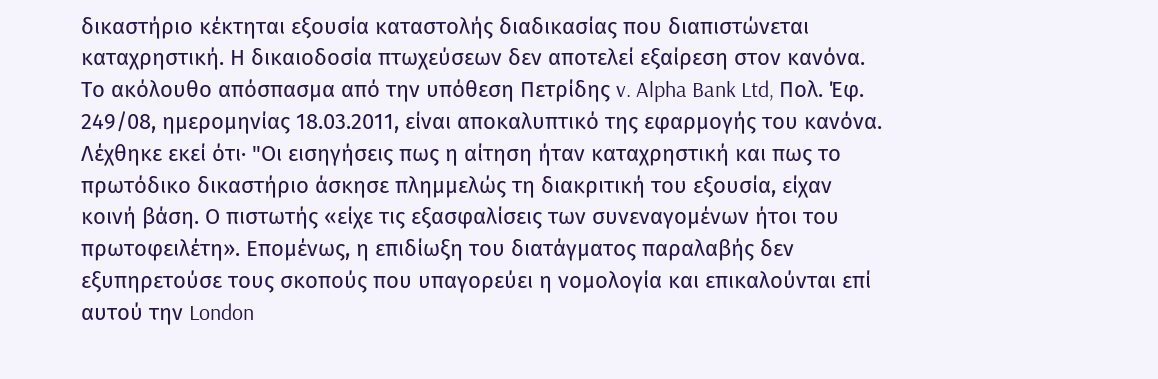δικαστήριο κέκτηται εξουσία καταστολής διαδικασίας που διαπιστώνεται καταχρηστική. Η δικαιοδοσία πτωχεύσεων δεν αποτελεί εξαίρεση στον κανόνα. Το ακόλουθο απόσπασμα από την υπόθεση Πετρίδης v. Alpha Bank Ltd, Πολ. Έφ. 249/08, ημερομηνίας 18.03.2011, είναι αποκαλυπτικό της εφαρμογής του κανόνα. Λέχθηκε εκεί ότι∙ "Οι εισηγήσεις πως η αίτηση ήταν καταχρηστική και πως το πρωτόδικο δικαστήριο άσκησε πλημμελώς τη διακριτική του εξουσία, είχαν κοινή βάση. Ο πιστωτής «είχε τις εξασφαλίσεις των συνεναγομένων ήτοι του πρωτοφειλέτη». Επομένως, η επιδίωξη του διατάγματος παραλαβής δεν εξυπηρετούσε τους σκοπούς που υπαγορεύει η νομολογία και επικαλούνται επί αυτού την London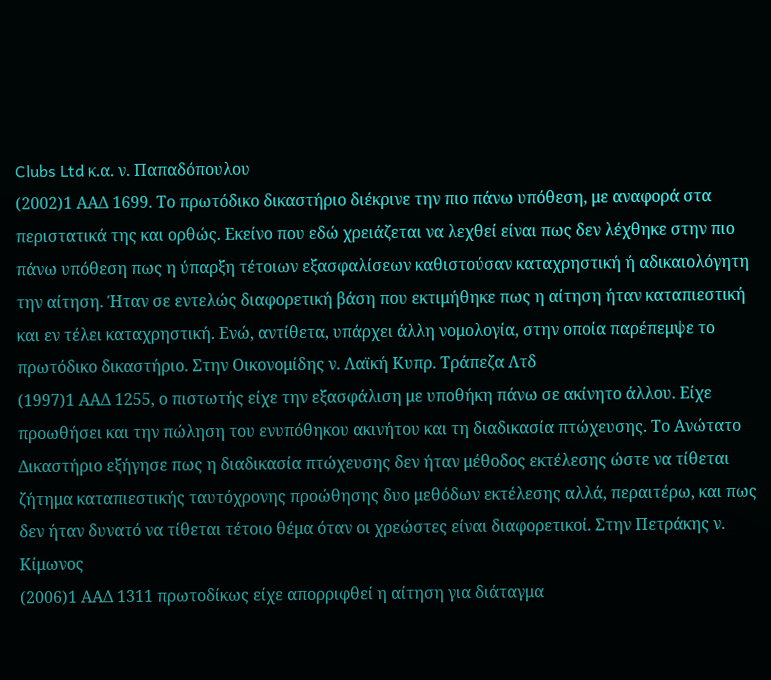Clubs Ltd κ.α. ν. Παπαδόπουλου
(2002)1 ΑΑΔ 1699. Το πρωτόδικο δικαστήριο διέκρινε την πιο πάνω υπόθεση, με αναφορά στα περιστατικά της και ορθώς. Εκείνο που εδώ χρειάζεται να λεχθεί είναι πως δεν λέχθηκε στην πιο πάνω υπόθεση πως η ύπαρξη τέτοιων εξασφαλίσεων καθιστούσαν καταχρηστική ή αδικαιολόγητη την αίτηση. Ήταν σε εντελώς διαφορετική βάση που εκτιμήθηκε πως η αίτηση ήταν καταπιεστική και εν τέλει καταχρηστική. Ενώ, αντίθετα, υπάρχει άλλη νομολογία, στην οποία παρέπεμψε το πρωτόδικο δικαστήριο. Στην Οικονομίδης ν. Λαϊκή Κυπρ. Τράπεζα Λτδ
(1997)1 ΑΑΔ 1255, ο πιστωτής είχε την εξασφάλιση με υποθήκη πάνω σε ακίνητο άλλου. Είχε προωθήσει και την πώληση του ενυπόθηκου ακινήτου και τη διαδικασία πτώχευσης. Το Ανώτατο Δικαστήριο εξήγησε πως η διαδικασία πτώχευσης δεν ήταν μέθοδος εκτέλεσης ώστε να τίθεται ζήτημα καταπιεστικής ταυτόχρονης προώθησης δυο μεθόδων εκτέλεσης αλλά, περαιτέρω, και πως δεν ήταν δυνατό να τίθεται τέτοιο θέμα όταν οι χρεώστες είναι διαφορετικοί. Στην Πετράκης ν. Κίμωνος
(2006)1 ΑΑΔ 1311 πρωτοδίκως είχε απορριφθεί η αίτηση για διάταγμα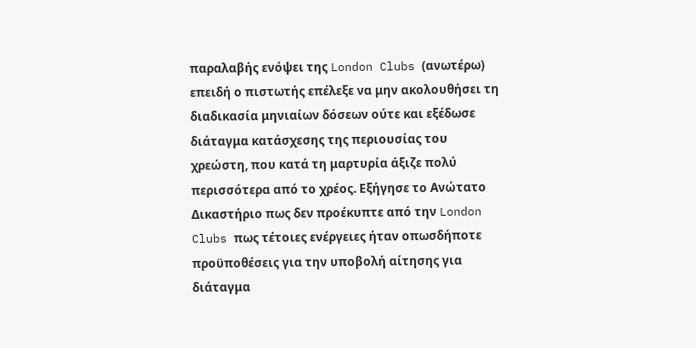παραλαβής ενόψει της London Clubs (ανωτέρω) επειδή ο πιστωτής επέλεξε να μην ακολουθήσει τη διαδικασία μηνιαίων δόσεων ούτε και εξέδωσε διάταγμα κατάσχεσης της περιουσίας του χρεώστη, που κατά τη μαρτυρία άξιζε πολύ περισσότερα από το χρέος. Εξήγησε το Ανώτατο Δικαστήριο πως δεν προέκυπτε από την London Clubs πως τέτοιες ενέργειες ήταν οπωσδήποτε προϋποθέσεις για την υποβολή αίτησης για διάταγμα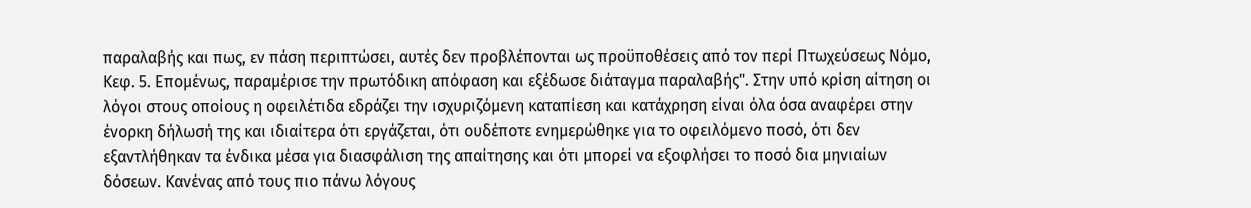παραλαβής και πως, εν πάση περιπτώσει, αυτές δεν προβλέπονται ως προϋποθέσεις από τον περί Πτωχεύσεως Νόμο, Κεφ. 5. Επομένως, παραμέρισε την πρωτόδικη απόφαση και εξέδωσε διάταγμα παραλαβής". Στην υπό κρίση αίτηση οι λόγοι στους οποίους η οφειλέτιδα εδράζει την ισχυριζόμενη καταπίεση και κατάχρηση είναι όλα όσα αναφέρει στην ένορκη δήλωσή της και ιδιαίτερα ότι εργάζεται, ότι ουδέποτε ενημερώθηκε για το οφειλόμενο ποσό, ότι δεν εξαντλήθηκαν τα ένδικα μέσα για διασφάλιση της απαίτησης και ότι μπορεί να εξοφλήσει το ποσό δια μηνιαίων δόσεων. Κανένας από τους πιο πάνω λόγους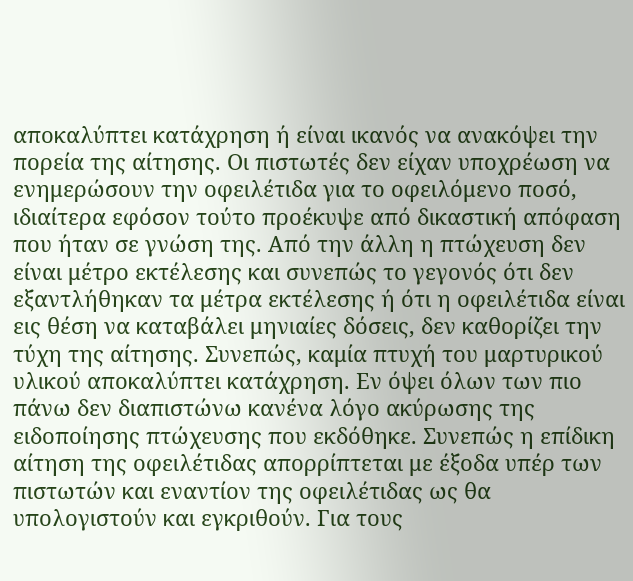αποκαλύπτει κατάχρηση ή είναι ικανός να ανακόψει την πορεία της αίτησης. Οι πιστωτές δεν είχαν υποχρέωση να ενημερώσουν την οφειλέτιδα για το οφειλόμενο ποσό, ιδιαίτερα εφόσον τούτο προέκυψε από δικαστική απόφαση που ήταν σε γνώση της. Από την άλλη η πτώχευση δεν είναι μέτρο εκτέλεσης και συνεπώς το γεγονός ότι δεν εξαντλήθηκαν τα μέτρα εκτέλεσης ή ότι η οφειλέτιδα είναι εις θέση να καταβάλει μηνιαίες δόσεις, δεν καθορίζει την τύχη της αίτησης. Συνεπώς, καμία πτυχή του μαρτυρικού υλικού αποκαλύπτει κατάχρηση. Εν όψει όλων των πιο πάνω δεν διαπιστώνω κανένα λόγο ακύρωσης της ειδοποίησης πτώχευσης που εκδόθηκε. Συνεπώς η επίδικη αίτηση της οφειλέτιδας απορρίπτεται με έξοδα υπέρ των πιστωτών και εναντίον της οφειλέτιδας ως θα υπολογιστούν και εγκριθούν. Για τους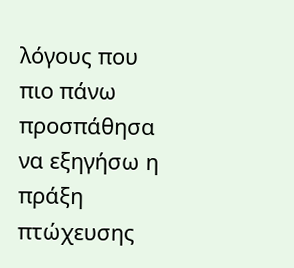λόγους που πιο πάνω προσπάθησα να εξηγήσω η πράξη πτώχευσης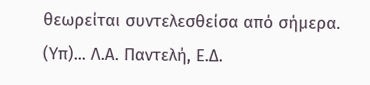θεωρείται συντελεσθείσα από σήμερα. (Υπ)... Λ.Α. Παντελή, Ε.Δ.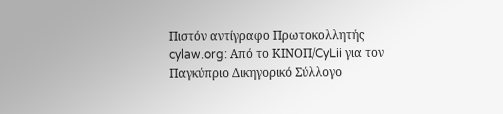Πιστόν αντίγραφο Πρωτοκολλητής cylaw.org: Από το ΚΙΝOΠ/CyLii για τον Παγκύπριο Δικηγορικό Σύλλογο